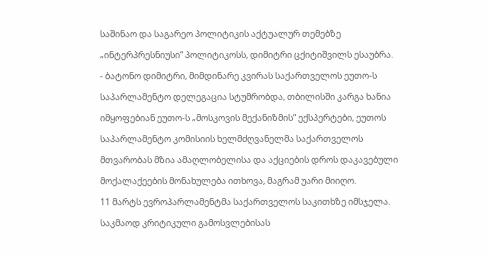საშინაო და საგარეო პოლიტიკის აქტუალურ თემებზე „ინტერპრესნიუსი“ პოლიტიკოსს, დიმიტრი ცქიტიშვილს ესაუბრა.
- ბატონო დიმიტრი, მიმდინარე კვირას საქართველოს ეუთო-ს საპარლამენტო დელეგაცია სტუმრობდა, თბილისში კარგა ხანია იმყოფებიან ეუთო-ს „მოსკოვის მექანიზმის“ ექსპერტები, ეუთოს საპარლამენტო კომისიის ხელმძღვანელმა საქართველოს მთვარობას მზია ამაღლობელისა და აქციების დროს დაკავებული მოქალაქეების მონახულება ითხოვა, მაგრამ უარი მიიღო.
11 მარტს ევროპარლამენტმა საქართველოს საკითხზე იმსჯელა. საკმაოდ კრიტიკული გამოსვლებისას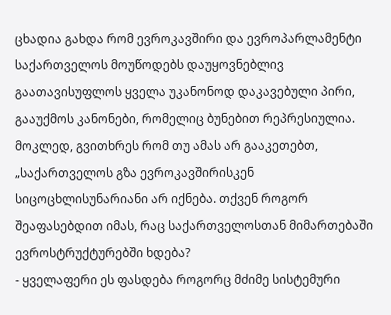ცხადია გახდა რომ ევროკავშირი და ევროპარლამენტი საქართველოს მოუწოდებს დაუყოვნებლივ გაათავისუფლოს ყველა უკანონოდ დაკავებული პირი, გააუქმოს კანონები, რომელიც ბუნებით რეპრესიულია.
მოკლედ, გვითხრეს რომ თუ ამას არ გააკეთებთ, „საქართველოს გზა ევროკავშირისკენ სიცოცხლისუნარიანი არ იქნება. თქვენ როგორ შეაფასებდით იმას, რაც საქართველოსთან მიმართებაში ევროსტრუქტურებში ხდება?
- ყველაფერი ეს ფასდება როგორც მძიმე სისტემური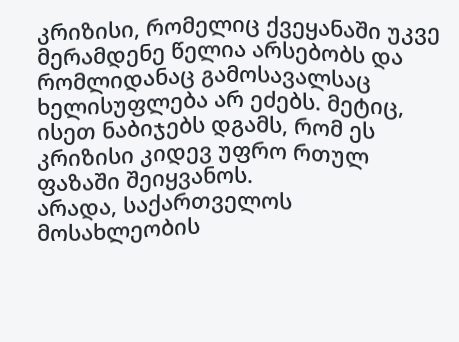კრიზისი, რომელიც ქვეყანაში უკვე მერამდენე წელია არსებობს და რომლიდანაც გამოსავალსაც ხელისუფლება არ ეძებს. მეტიც, ისეთ ნაბიჯებს დგამს, რომ ეს კრიზისი კიდევ უფრო რთულ ფაზაში შეიყვანოს.
არადა, საქართველოს მოსახლეობის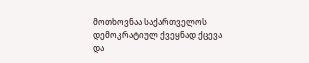მოთხოვნაა საქართველოს დემოკრატიულ ქვეყნად ქცევა და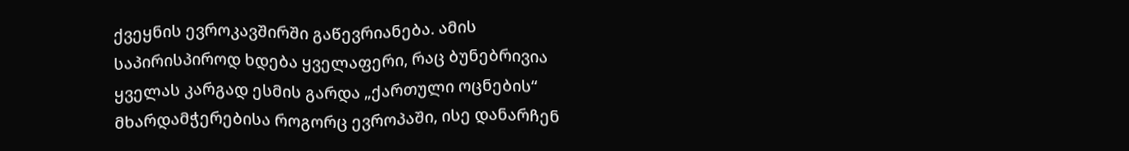ქვეყნის ევროკავშირში გაწევრიანება. ამის საპირისპიროდ ხდება ყველაფერი, რაც ბუნებრივია ყველას კარგად ესმის გარდა „ქართული ოცნების“ მხარდამჭერებისა როგორც ევროპაში, ისე დანარჩენ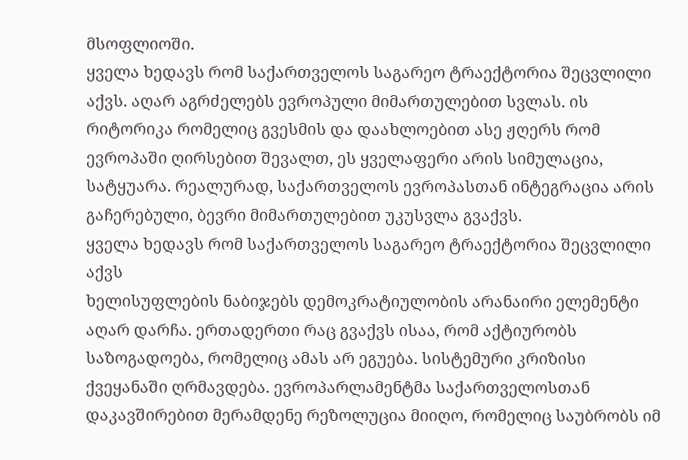მსოფლიოში.
ყველა ხედავს რომ საქართველოს საგარეო ტრაექტორია შეცვლილი აქვს. აღარ აგრძელებს ევროპული მიმართულებით სვლას. ის რიტორიკა რომელიც გვესმის და დაახლოებით ასე ჟღერს რომ ევროპაში ღირსებით შევალთ, ეს ყველაფერი არის სიმულაცია, სატყუარა. რეალურად, საქართველოს ევროპასთან ინტეგრაცია არის გაჩერებული, ბევრი მიმართულებით უკუსვლა გვაქვს.
ყველა ხედავს რომ საქართველოს საგარეო ტრაექტორია შეცვლილი აქვს
ხელისუფლების ნაბიჯებს დემოკრატიულობის არანაირი ელემენტი აღარ დარჩა. ერთადერთი რაც გვაქვს ისაა, რომ აქტიურობს საზოგადოება, რომელიც ამას არ ეგუება. სისტემური კრიზისი ქვეყანაში ღრმავდება. ევროპარლამენტმა საქართველოსთან დაკავშირებით მერამდენე რეზოლუცია მიიღო, რომელიც საუბრობს იმ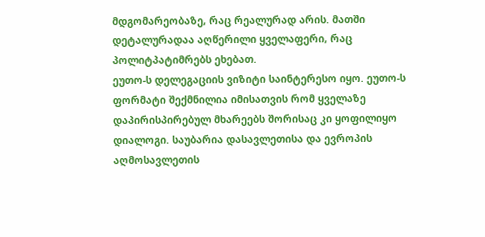მდგომარეობაზე, რაც რეალურად არის. მათში დეტალურადაა აღწერილი ყველაფერი, რაც პოლიტპატიმრებს ეხებათ.
ეუთო-ს დელეგაციის ვიზიტი საინტერესო იყო. ეუთო-ს ფორმატი შექმნილია იმისათვის რომ ყველაზე დაპირისპირებულ მხარეებს შორისაც კი ყოფილიყო დიალოგი. საუბარია დასავლეთისა და ევროპის აღმოსავლეთის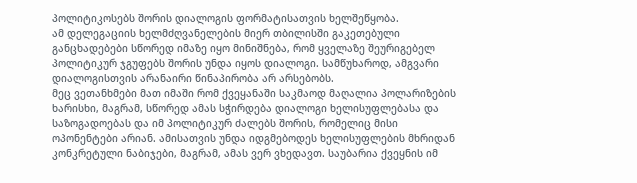პოლიტიკოსებს შორის დიალოგის ფორმატისათვის ხელშეწყობა.
ამ დელეგაციის ხელმძღვანელების მიერ თბილისში გაკეთებული განცხადებები სწორედ იმაზე იყო მინიშნება, რომ ყველაზე შეურიგებელ პოლიტიკურ ჯგუფებს შორის უნდა იყოს დიალოგი. სამწუხაროდ, ამგვარი დიალოგისთვის არანაირი წინაპირობა არ არსებობს.
მეც ვეთანხმები მათ იმაში რომ ქვეყანაში საკმაოდ მაღალია პოლარიზების ხარისხი, მაგრამ, სწორედ ამას სჭირდება დიალოგი ხელისუფლებასა და საზოგადოებას და იმ პოლიტიკურ ძალებს შორის, რომელიც მისი ოპონენტები არიან. ამისათვის უნდა იდგმებოდეს ხელისუფლების მხრიდან კონკრეტული ნაბიჯები, მაგრამ, ამას ვერ ვხედავთ. საუბარია ქვეყნის იმ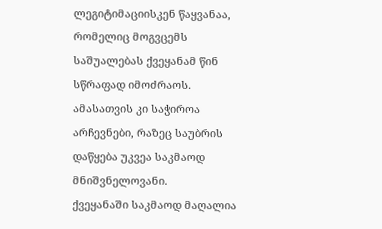ლეგიტიმაციისკენ წაყვანაა, რომელიც მოგვცემს საშუალებას ქვეყანამ წინ სწრაფად იმოძრაოს. ამასათვის კი საჭიროა არჩევნები, რაზეც საუბრის დაწყება უკვეა საკმაოდ მნიშვნელოვანი.
ქვეყანაში საკმაოდ მაღალია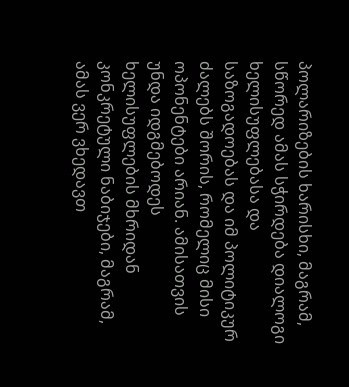პოლარიზების ხარისხი, მაგრამ, სწორედ ამას სჭირდება დიალოგი ხელისუფლებასა და საზოგადოებას და იმ პოლიტიკურ ძალებს შორის, რომელიც მისი ოპონენტები არიან. ამისათვის უნდა იდგმებოდეს ხელისუფლების მხრიდან კონკრეტული ნაბიჯები, მაგრამ, ამას ვერ ვხედავთ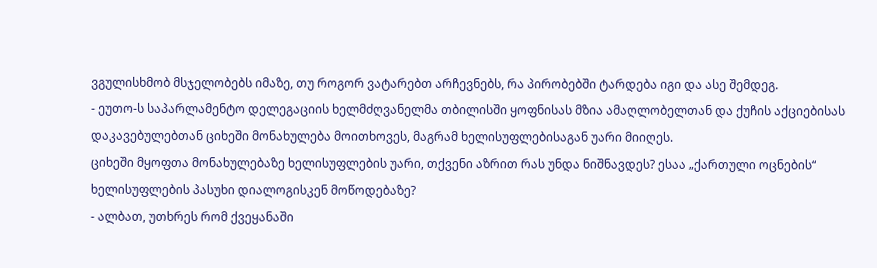ვგულისხმობ მსჯელობებს იმაზე, თუ როგორ ვატარებთ არჩევნებს, რა პირობებში ტარდება იგი და ასე შემდეგ.
- ეუთო-ს საპარლამენტო დელეგაციის ხელმძღვანელმა თბილისში ყოფნისას მზია ამაღლობელთან და ქუჩის აქციებისას დაკავებულებთან ციხეში მონახულება მოითხოვეს, მაგრამ ხელისუფლებისაგან უარი მიიღეს.
ციხეში მყოფთა მონახულებაზე ხელისუფლების უარი, თქვენი აზრით რას უნდა ნიშნავდეს? ესაა „ქართული ოცნების“ ხელისუფლების პასუხი დიალოგისკენ მოწოდებაზე?
- ალბათ, უთხრეს რომ ქვეყანაში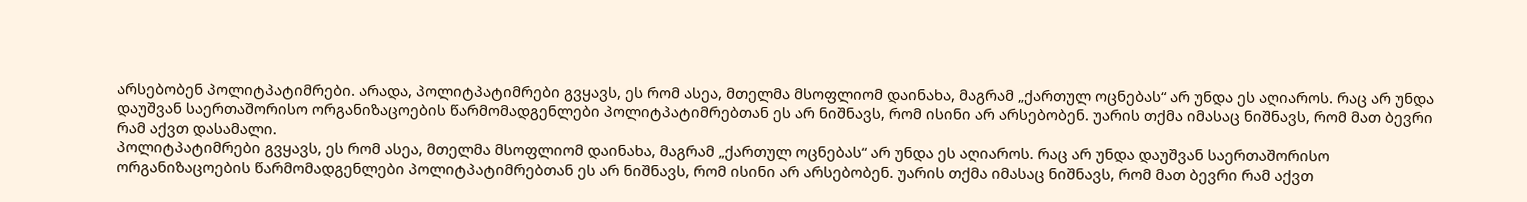არსებობენ პოლიტპატიმრები. არადა, პოლიტპატიმრები გვყავს, ეს რომ ასეა, მთელმა მსოფლიომ დაინახა, მაგრამ „ქართულ ოცნებას“ არ უნდა ეს აღიაროს. რაც არ უნდა დაუშვან საერთაშორისო ორგანიზაცოების წარმომადგენლები პოლიტპატიმრებთან ეს არ ნიშნავს, რომ ისინი არ არსებობენ. უარის თქმა იმასაც ნიშნავს, რომ მათ ბევრი რამ აქვთ დასამალი.
პოლიტპატიმრები გვყავს, ეს რომ ასეა, მთელმა მსოფლიომ დაინახა, მაგრამ „ქართულ ოცნებას“ არ უნდა ეს აღიაროს. რაც არ უნდა დაუშვან საერთაშორისო ორგანიზაცოების წარმომადგენლები პოლიტპატიმრებთან ეს არ ნიშნავს, რომ ისინი არ არსებობენ. უარის თქმა იმასაც ნიშნავს, რომ მათ ბევრი რამ აქვთ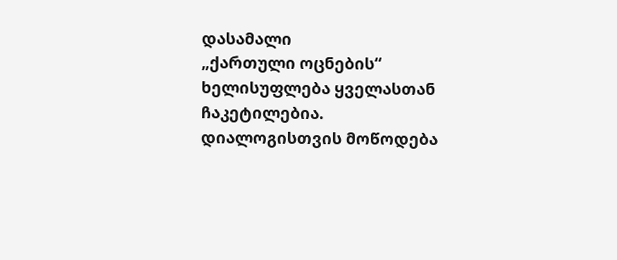დასამალი
„ქართული ოცნების“ ხელისუფლება ყველასთან ჩაკეტილებია. დიალოგისთვის მოწოდება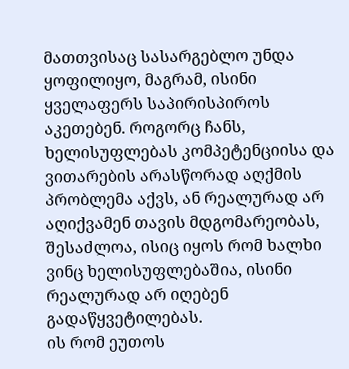მათთვისაც სასარგებლო უნდა ყოფილიყო, მაგრამ, ისინი ყველაფერს საპირისპიროს აკეთებენ. როგორც ჩანს, ხელისუფლებას კომპეტენციისა და ვითარების არასწორად აღქმის პრობლემა აქვს, ან რეალურად არ აღიქვამენ თავის მდგომარეობას, შესაძლოა, ისიც იყოს რომ ხალხი ვინც ხელისუფლებაშია, ისინი რეალურად არ იღებენ გადაწყვეტილებას.
ის რომ ეუთოს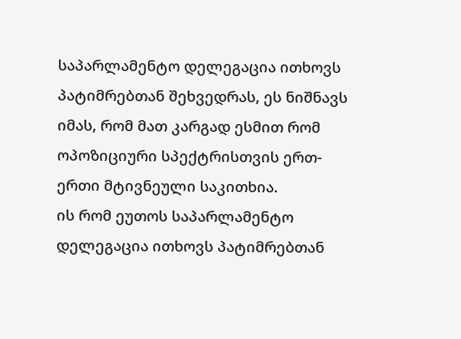საპარლამენტო დელეგაცია ითხოვს პატიმრებთან შეხვედრას, ეს ნიშნავს იმას, რომ მათ კარგად ესმით რომ ოპოზიციური სპექტრისთვის ერთ-ერთი მტივნეული საკითხია.
ის რომ ეუთოს საპარლამენტო დელეგაცია ითხოვს პატიმრებთან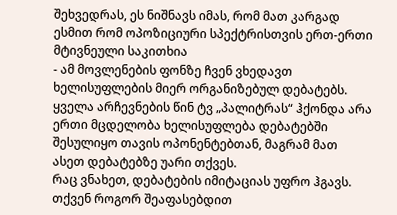შეხვედრას, ეს ნიშნავს იმას, რომ მათ კარგად ესმით რომ ოპოზიციური სპექტრისთვის ერთ-ერთი მტივნეული საკითხია
- ამ მოვლენების ფონზე ჩვენ ვხედავთ ხელისუფლების მიერ ორგანიზებულ დებატებს. ყველა არჩევნების წინ ტვ „პალიტრას“ ჰქონდა არა ერთი მცდელობა ხელისუფლება დებატებში შესულიყო თავის ოპონენტებთან, მაგრამ მათ ასეთ დებატებზე უარი თქვეს.
რაც ვნახეთ, დებატების იმიტაციას უფრო ჰგავს. თქვენ როგორ შეაფასებდით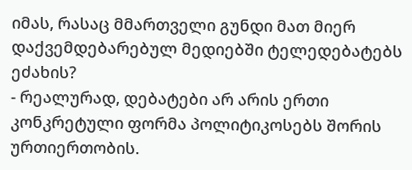იმას, რასაც მმართველი გუნდი მათ მიერ დაქვემდებარებულ მედიებში ტელედებატებს ეძახის?
- რეალურად, დებატები არ არის ერთი კონკრეტული ფორმა პოლიტიკოსებს შორის ურთიერთობის.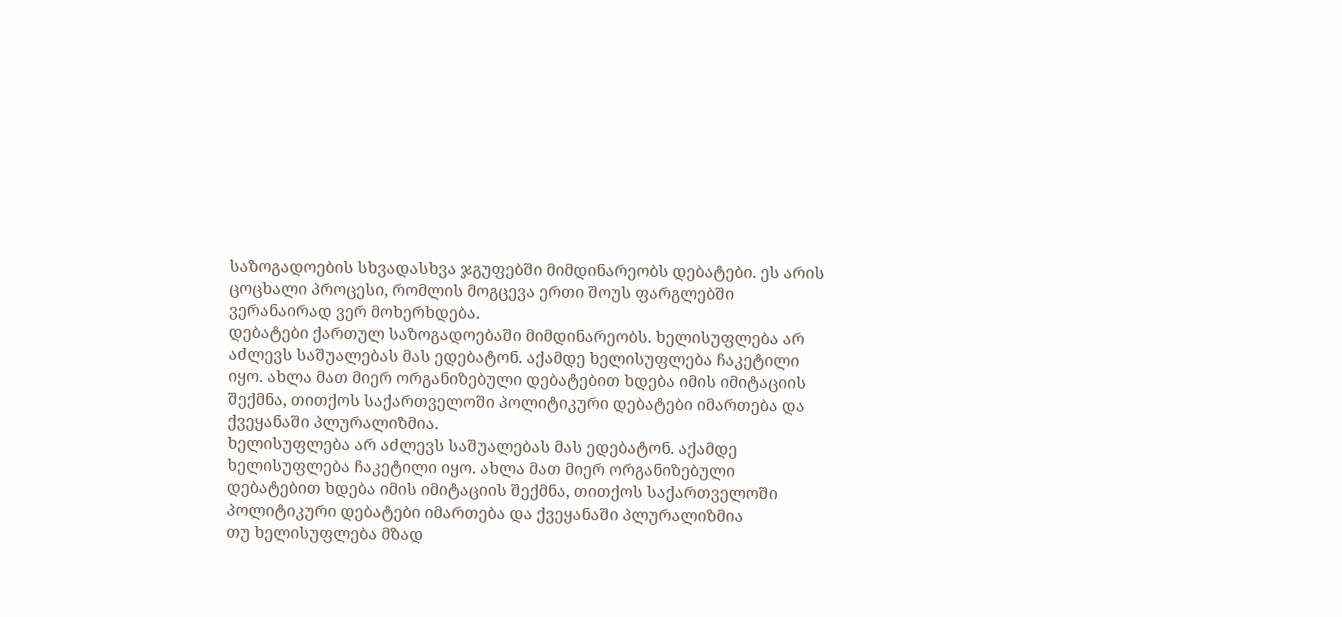საზოგადოების სხვადასხვა ჯგუფებში მიმდინარეობს დებატები. ეს არის ცოცხალი პროცესი, რომლის მოგცევა ერთი შოუს ფარგლებში ვერანაირად ვერ მოხერხდება.
დებატები ქართულ საზოგადოებაში მიმდინარეობს. ხელისუფლება არ აძლევს საშუალებას მას ედებატონ. აქამდე ხელისუფლება ჩაკეტილი იყო. ახლა მათ მიერ ორგანიზებული დებატებით ხდება იმის იმიტაციის შექმნა, თითქოს საქართველოში პოლიტიკური დებატები იმართება და ქვეყანაში პლურალიზმია.
ხელისუფლება არ აძლევს საშუალებას მას ედებატონ. აქამდე ხელისუფლება ჩაკეტილი იყო. ახლა მათ მიერ ორგანიზებული დებატებით ხდება იმის იმიტაციის შექმნა, თითქოს საქართველოში პოლიტიკური დებატები იმართება და ქვეყანაში პლურალიზმია
თუ ხელისუფლება მზად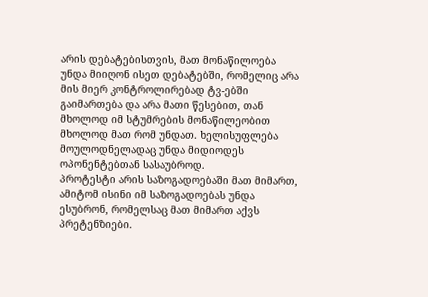არის დებატებისთვის, მათ მონაწილოება უნდა მიიღონ ისეთ დებატებში, რომელიც არა მის მიერ კონტროლირებად ტვ-ებში გაიმართება და არა მათი წესებით, თან მხოლოდ იმ სტუმრების მონაწილეობით მხოლოდ მათ რომ უნდათ. ხელისუფლება მოულოდნელადაც უნდა მიდიოდეს ოპონენტებთან სასაუბროდ.
პროტესტი არის საზოგადოებაში მათ მიმართ, ამიტომ ისინი იმ საზოგადოებას უნდა ესუბრონ, რომელსაც მათ მიმართ აქვს პრეტენზიები.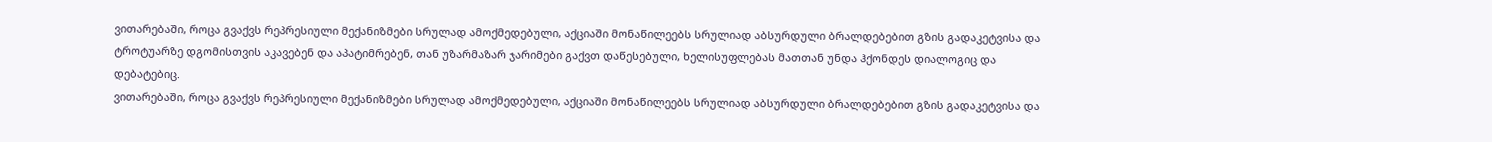ვითარებაში, როცა გვაქვს რეპრესიული მექანიზმები სრულად ამოქმედებული, აქციაში მონაწილეებს სრულიად აბსურდული ბრალდებებით გზის გადაკეტვისა და ტროტუარზე დგომისთვის აკავებენ და აპატიმრებენ, თან უზარმაზარ ჯარიმები გაქვთ დაწესებული, ხელისუფლებას მათთან უნდა ჰქონდეს დიალოგიც და დებატებიც.
ვითარებაში, როცა გვაქვს რეპრესიული მექანიზმები სრულად ამოქმედებული, აქციაში მონაწილეებს სრულიად აბსურდული ბრალდებებით გზის გადაკეტვისა და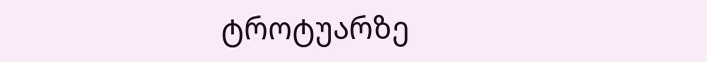ტროტუარზე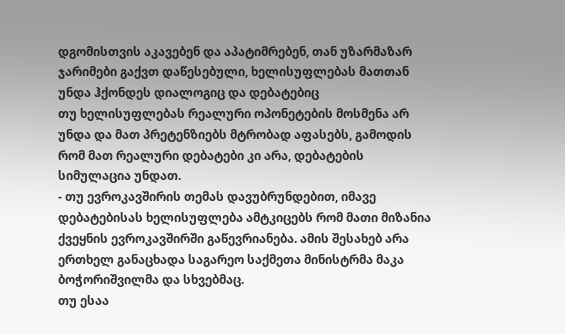დგომისთვის აკავებენ და აპატიმრებენ, თან უზარმაზარ ჯარიმები გაქვთ დაწესებული, ხელისუფლებას მათთან უნდა ჰქონდეს დიალოგიც და დებატებიც
თუ ხელისუფლებას რეალური ოპონეტების მოსმენა არ უნდა და მათ პრეტენზიებს მტრობად აფასებს, გამოდის რომ მათ რეალური დებატები კი არა, დებატების სიმულაცია უნდათ.
- თუ ევროკავშირის თემას დავუბრუნდებით, იმავე დებატებისას ხელისუფლება ამტკიცებს რომ მათი მიზანია ქვეყნის ევროკავშირში გაწევრიანება. ამის შესახებ არა ერთხელ განაცხადა საგარეო საქმეთა მინისტრმა მაკა ბოჭორიშვილმა და სხვებმაც.
თუ ესაა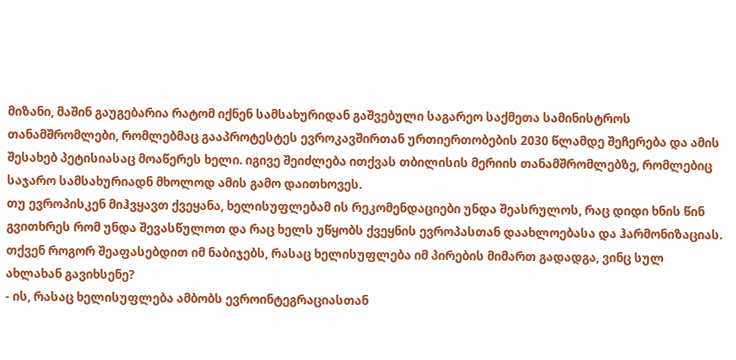მიზანი, მაშინ გაუგებარია რატომ იქნენ სამსახურიდან გაშვებული საგარეო საქმეთა სამინისტროს თანამშრომლები, რომლებმაც გააპროტესტეს ევროკავშირთან ურთიერთობების 2030 წლამდე შეჩერება და ამის შესახებ პეტისიასაც მოაწერეს ხელი. იგივე შეიძლება ითქვას თბილისის მერიის თანამშრომლებზე, რომლებიც საჯარო სამსახურიადნ მხოლოდ ამის გამო დაითხოვეს.
თუ ევროპისკენ მიჰვყავთ ქვეყანა, ხელისუფლებამ ის რეკომენდაციები უნდა შეასრულოს, რაც დიდი ხნის წინ გვითხრეს რომ უნდა შევასწულოთ და რაც ხელს უწყობს ქვეყნის ევროპასთან დაახლოებასა და ჰარმონიზაციას.
თქვენ როგორ შეაფასებდით იმ ნაბიჯებს, რასაც ხელისუფლება იმ პირების მიმართ გადადგა, ვინც სულ ახლახან გავიხსენე?
- ის, რასაც ხელისუფლება ამბობს ევროინტეგრაციასთან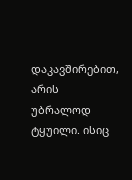დაკავშირებით, არის უბრალოდ ტყუილი. ისიც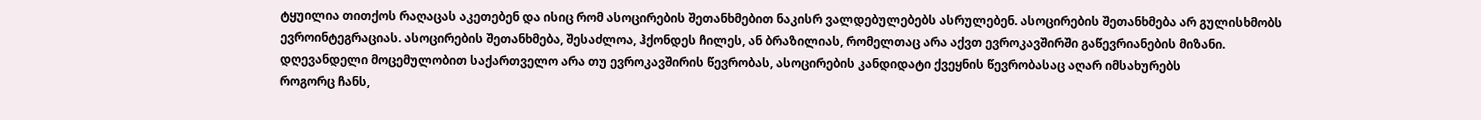ტყუილია თითქოს რაღაცას აკეთებენ და ისიც რომ ასოცირების შეთანხმებით ნაკისრ ვალდებულებებს ასრულებენ. ასოცირების შეთანხმება არ გულისხმობს ევროინტეგრაციას. ასოცირების შეთანხმება, შესაძლოა, ჰქონდეს ჩილეს, ან ბრაზილიას, რომელთაც არა აქვთ ევროკავშირში გაწევრიანების მიზანი.
დღევანდელი მოცემულობით საქართველო არა თუ ევროკავშირის წევრობას, ასოცირების კანდიდატი ქვეყნის წევრობასაც აღარ იმსახურებს
როგორც ჩანს,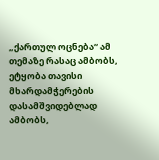„ქართულ ოცნება“ ამ თემაზე რასაც ამბობს, ეტყობა თავისი მხარდამჭერების დასამშვიდებლად ამბობს,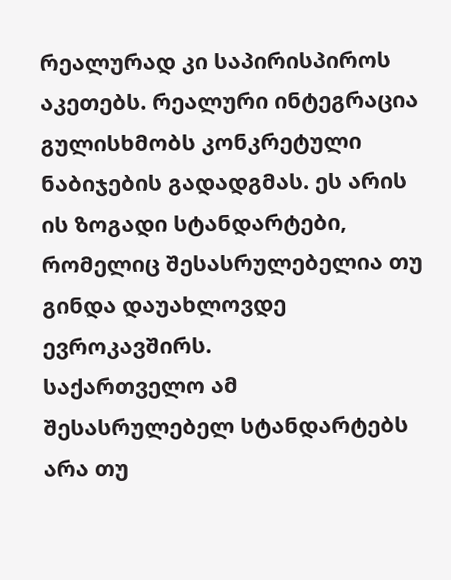რეალურად კი საპირისპიროს აკეთებს. რეალური ინტეგრაცია გულისხმობს კონკრეტული ნაბიჯების გადადგმას. ეს არის ის ზოგადი სტანდარტები, რომელიც შესასრულებელია თუ გინდა დაუახლოვდე ევროკავშირს.
საქართველო ამ შესასრულებელ სტანდარტებს არა თუ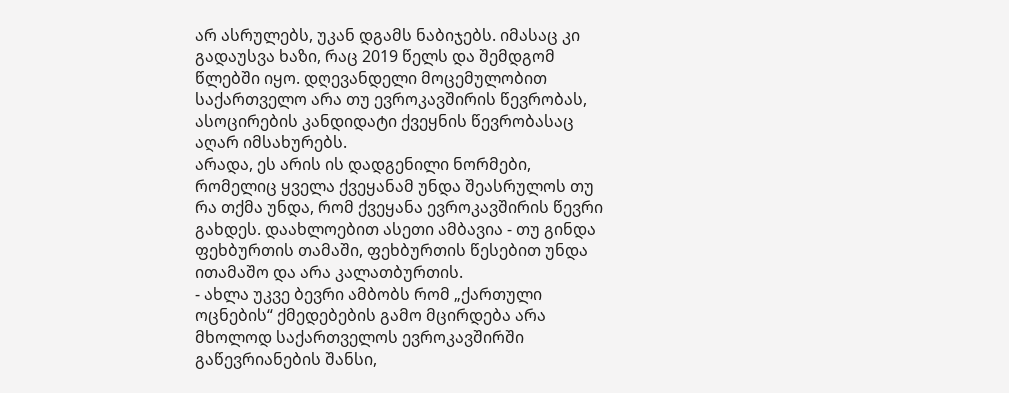არ ასრულებს, უკან დგამს ნაბიჯებს. იმასაც კი გადაუსვა ხაზი, რაც 2019 წელს და შემდგომ წლებში იყო. დღევანდელი მოცემულობით საქართველო არა თუ ევროკავშირის წევრობას, ასოცირების კანდიდატი ქვეყნის წევრობასაც აღარ იმსახურებს.
არადა, ეს არის ის დადგენილი ნორმები, რომელიც ყველა ქვეყანამ უნდა შეასრულოს თუ რა თქმა უნდა, რომ ქვეყანა ევროკავშირის წევრი გახდეს. დაახლოებით ასეთი ამბავია - თუ გინდა ფეხბურთის თამაში, ფეხბურთის წესებით უნდა ითამაშო და არა კალათბურთის.
- ახლა უკვე ბევრი ამბობს რომ „ქართული ოცნების“ ქმედებების გამო მცირდება არა მხოლოდ საქართველოს ევროკავშირში გაწევრიანების შანსი,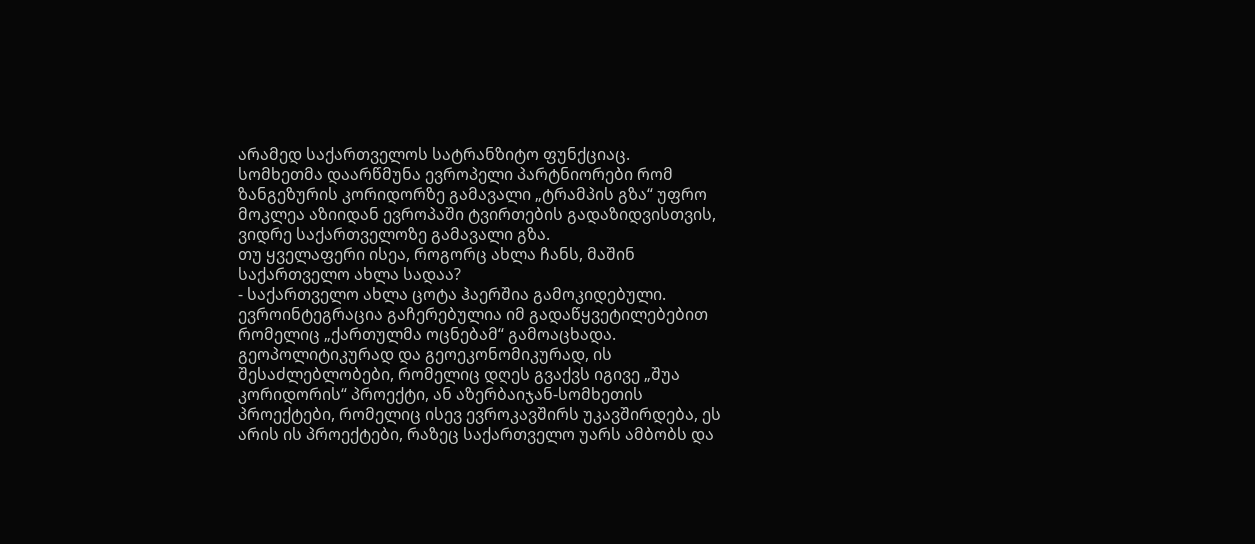არამედ საქართველოს სატრანზიტო ფუნქციაც.
სომხეთმა დაარწმუნა ევროპელი პარტნიორები რომ ზანგეზურის კორიდორზე გამავალი „ტრამპის გზა“ უფრო მოკლეა აზიიდან ევროპაში ტვირთების გადაზიდვისთვის, ვიდრე საქართველოზე გამავალი გზა.
თუ ყველაფერი ისეა, როგორც ახლა ჩანს, მაშინ საქართველო ახლა სადაა?
- საქართველო ახლა ცოტა ჰაერშია გამოკიდებული. ევროინტეგრაცია გაჩერებულია იმ გადაწყვეტილებებით რომელიც „ქართულმა ოცნებამ“ გამოაცხადა. გეოპოლიტიკურად და გეოეკონომიკურად, ის შესაძლებლობები, რომელიც დღეს გვაქვს იგივე „შუა კორიდორის“ პროექტი, ან აზერბაიჯან-სომხეთის პროექტები, რომელიც ისევ ევროკავშირს უკავშირდება, ეს არის ის პროექტები, რაზეც საქართველო უარს ამბობს და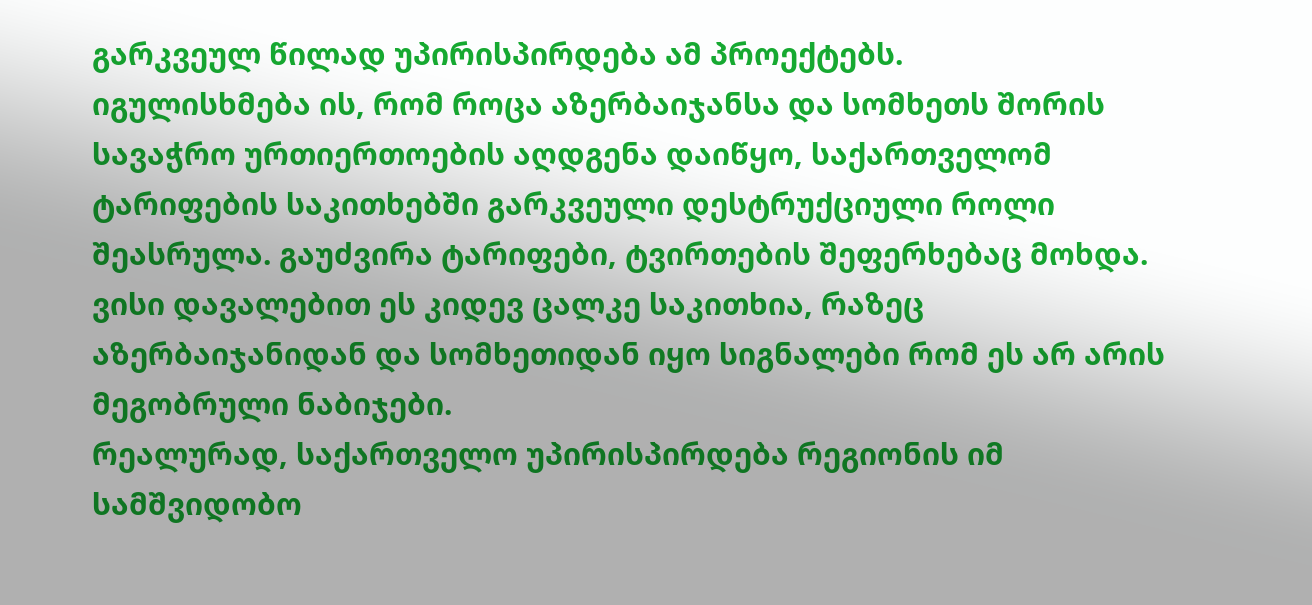გარკვეულ წილად უპირისპირდება ამ პროექტებს.
იგულისხმება ის, რომ როცა აზერბაიჯანსა და სომხეთს შორის სავაჭრო ურთიერთოების აღდგენა დაიწყო, საქართველომ ტარიფების საკითხებში გარკვეული დესტრუქციული როლი შეასრულა. გაუძვირა ტარიფები, ტვირთების შეფერხებაც მოხდა. ვისი დავალებით ეს კიდევ ცალკე საკითხია, რაზეც აზერბაიჯანიდან და სომხეთიდან იყო სიგნალები რომ ეს არ არის მეგობრული ნაბიჯები.
რეალურად, საქართველო უპირისპირდება რეგიონის იმ სამშვიდობო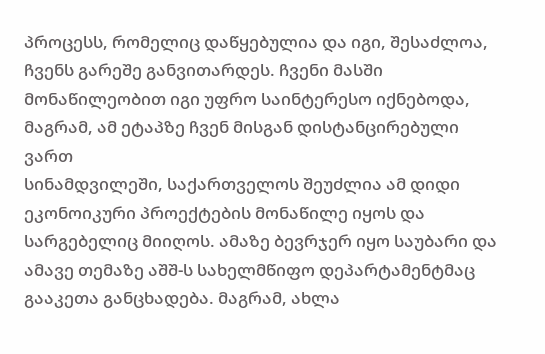პროცესს, რომელიც დაწყებულია და იგი, შესაძლოა, ჩვენს გარეშე განვითარდეს. ჩვენი მასში მონაწილეობით იგი უფრო საინტერესო იქნებოდა, მაგრამ, ამ ეტაპზე ჩვენ მისგან დისტანცირებული ვართ
სინამდვილეში, საქართველოს შეუძლია ამ დიდი ეკონოიკური პროექტების მონაწილე იყოს და სარგებელიც მიიღოს. ამაზე ბევრჯერ იყო საუბარი და ამავე თემაზე აშშ-ს სახელმწიფო დეპარტამენტმაც გააკეთა განცხადება. მაგრამ, ახლა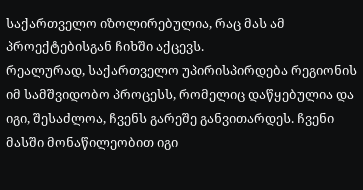საქართველო იზოლირებულია, რაც მას ამ პროექტებისგან ჩიხში აქცევს.
რეალურად, საქართველო უპირისპირდება რეგიონის იმ სამშვიდობო პროცესს, რომელიც დაწყებულია და იგი, შესაძლოა, ჩვენს გარეშე განვითარდეს. ჩვენი მასში მონაწილეობით იგი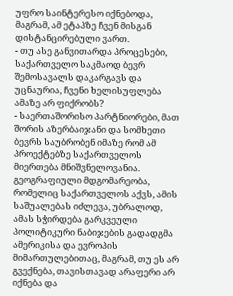უფრო საინტერესო იქნებოდა, მაგრამ, ამ ეტაპზე ჩვენ მისგან დისტანცირებული ვართ.
- თუ ასე განვითარდა პროცესები, საქართველო საკმაოდ ბევრ შემოსავალს დაკარგავს და უცნაურია, ჩვენი ხელისუფლება ამაზე არ ფიქრობს?
- საერთაშორისო პარტნიორები, მათ შორის აზერბაიჯანი და სომხეთი ბევრს საუბრობენ იმაზე რომ ამ პროექტებზე საქართველოს მიერთება მნიშვნელოვანია. გეოგრაფიული მდგომარეობა, რომელიც საქართველოს აქვს, ამის საშუალებას იძლევა, უბრალოდ, ამას სჭირდება გარკვეული პოლიტიკური ნაბიჯების გადადგმა ამერიკისა და ევროპის მიმართულებითაც, მაგრამ, თუ ეს არ გვექნება, თავისთავად არაფერი არ იქნება და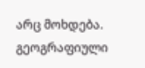არც მოხდება.
გეოგრაფიული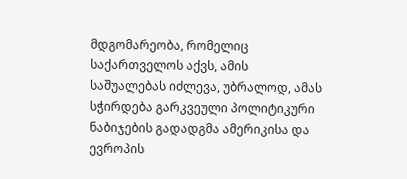მდგომარეობა, რომელიც საქართველოს აქვს, ამის საშუალებას იძლევა, უბრალოდ, ამას სჭირდება გარკვეული პოლიტიკური ნაბიჯების გადადგმა ამერიკისა და ევროპის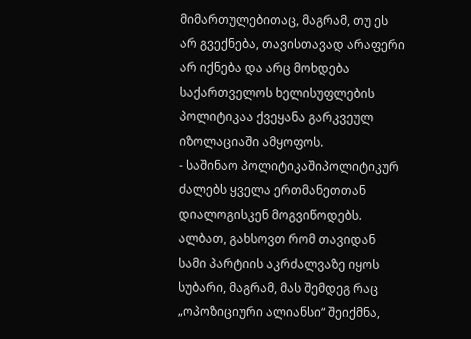მიმართულებითაც, მაგრამ, თუ ეს არ გვექნება, თავისთავად არაფერი არ იქნება და არც მოხდება
საქართველოს ხელისუფლების პოლიტიკაა ქვეყანა გარკვეულ იზოლაციაში ამყოფოს.
- საშინაო პოლიტიკაშიპოლიტიკურ ძალებს ყველა ერთმანეთთან დიალოგისკენ მოგვიწოდებს. ალბათ, გახსოვთ რომ თავიდან სამი პარტიის აკრძალვაზე იყოს სუბარი, მაგრამ, მას შემდეგ რაც „ოპოზიციური ალიანსი“ შეიქმნა,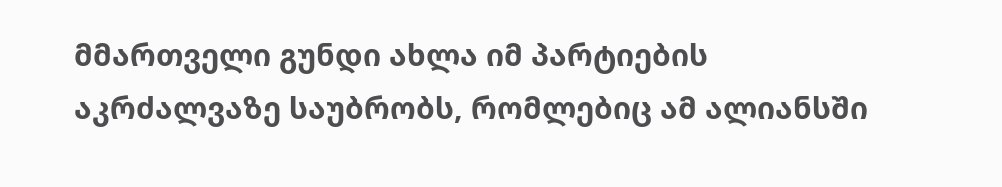მმართველი გუნდი ახლა იმ პარტიების აკრძალვაზე საუბრობს, რომლებიც ამ ალიანსში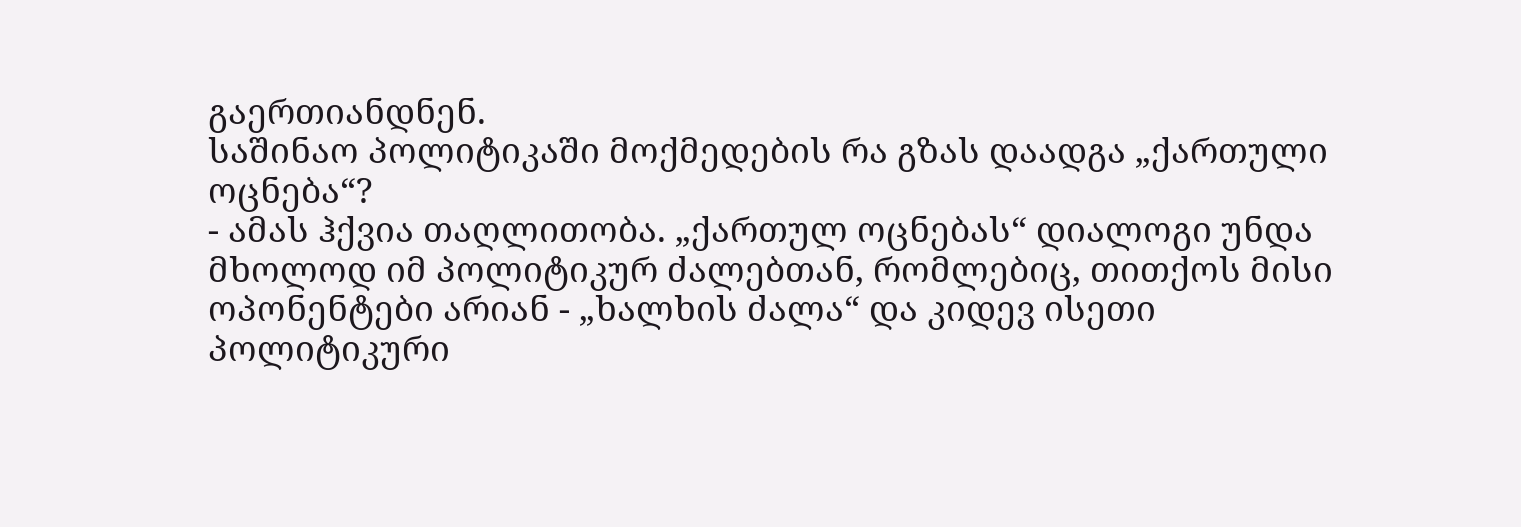გაერთიანდნენ.
საშინაო პოლიტიკაში მოქმედების რა გზას დაადგა „ქართული ოცნება“?
- ამას ჰქვია თაღლითობა. „ქართულ ოცნებას“ დიალოგი უნდა მხოლოდ იმ პოლიტიკურ ძალებთან, რომლებიც, თითქოს მისი ოპონენტები არიან - „ხალხის ძალა“ და კიდევ ისეთი პოლიტიკური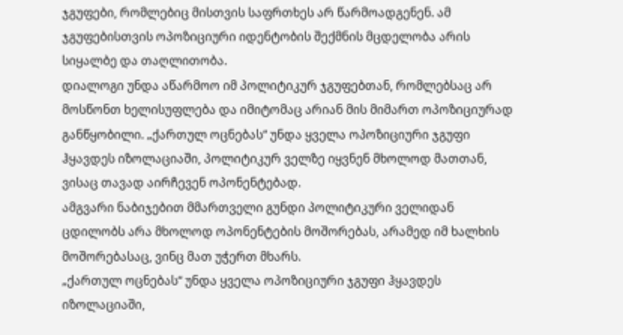ჯგუფები, რომლებიც მისთვის საფრთხეს არ წარმოადგენენ. ამ ჯგუფებისთვის ოპოზიციური იდენტობის შექმნის მცდელობა არის სიყალბე და თაღლითობა.
დიალოგი უნდა აწარმოო იმ პოლიტიკურ ჯგუფებთან, რომლებსაც არ მოსწონთ ხელისუფლება და იმიტომაც არიან მის მიმართ ოპოზიციურად განწყობილი. „ქართულ ოცნებას“ უნდა ყველა ოპოზიციური ჯგუფი ჰყავდეს იზოლაციაში, პოლიტიკურ ველზე იყვნენ მხოლოდ მათთან, ვისაც თავად აირჩევენ ოპონენტებად.
ამგვარი ნაბიჯებით მმართველი გუნდი პოლიტიკური ველიდან ცდილობს არა მხოლოდ ოპონენტების მოშორებას, არამედ იმ ხალხის მოშორებასაც, ვინც მათ უჭერთ მხარს.
„ქართულ ოცნებას“ უნდა ყველა ოპოზიციური ჯგუფი ჰყავდეს იზოლაციაში,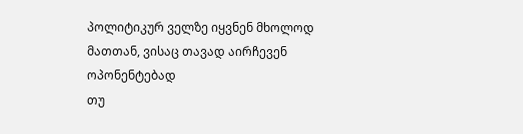პოლიტიკურ ველზე იყვნენ მხოლოდ მათთან, ვისაც თავად აირჩევენ ოპონენტებად
თუ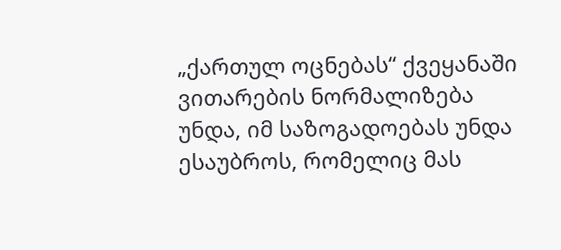„ქართულ ოცნებას“ ქვეყანაში ვითარების ნორმალიზება უნდა, იმ საზოგადოებას უნდა ესაუბროს, რომელიც მას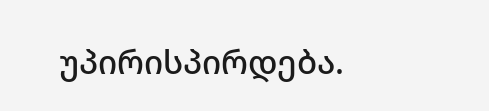უპირისპირდება.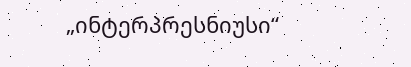„ინტერპრესნიუსი“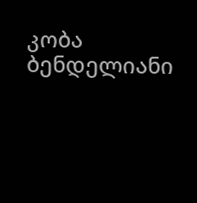კობა ბენდელიანი